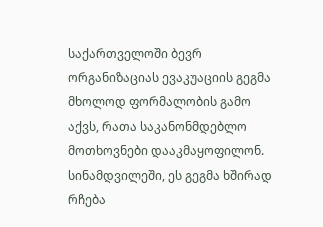საქართველოში ბევრ ორგანიზაციას ევაკუაციის გეგმა მხოლოდ ფორმალობის გამო აქვს, რათა საკანონმდებლო მოთხოვნები დააკმაყოფილონ. სინამდვილეში, ეს გეგმა ხშირად რჩება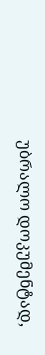უბრალო დოკუმენტად,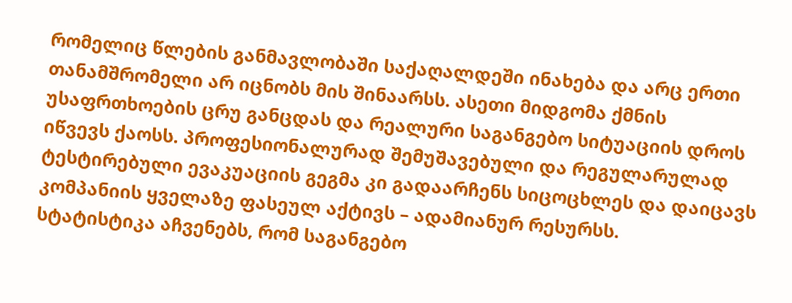რომელიც წლების განმავლობაში საქაღალდეში ინახება და არც ერთი თანამშრომელი არ იცნობს მის შინაარსს. ასეთი მიდგომა ქმნის უსაფრთხოების ცრუ განცდას და რეალური საგანგებო სიტუაციის დროს იწვევს ქაოსს. პროფესიონალურად შემუშავებული და რეგულარულად ტესტირებული ევაკუაციის გეგმა კი გადაარჩენს სიცოცხლეს და დაიცავს კომპანიის ყველაზე ფასეულ აქტივს – ადამიანურ რესურსს.
სტატისტიკა აჩვენებს, რომ საგანგებო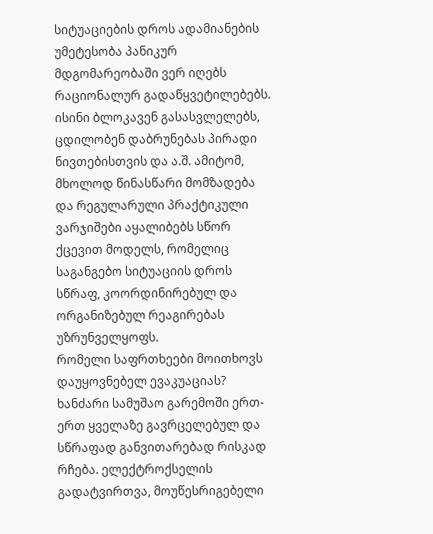სიტუაციების დროს ადამიანების უმეტესობა პანიკურ მდგომარეობაში ვერ იღებს რაციონალურ გადაწყვეტილებებს. ისინი ბლოკავენ გასასვლელებს, ცდილობენ დაბრუნებას პირადი ნივთებისთვის და ა.შ. ამიტომ, მხოლოდ წინასწარი მომზადება და რეგულარული პრაქტიკული ვარჯიშები აყალიბებს სწორ ქცევით მოდელს, რომელიც საგანგებო სიტუაციის დროს სწრაფ, კოორდინირებულ და ორგანიზებულ რეაგირებას უზრუნველყოფს.
რომელი საფრთხეები მოითხოვს დაუყოვნებელ ევაკუაციას?
ხანძარი სამუშაო გარემოში ერთ-ერთ ყველაზე გავრცელებულ და სწრაფად განვითარებად რისკად რჩება. ელექტროქსელის გადატვირთვა, მოუწესრიგებელი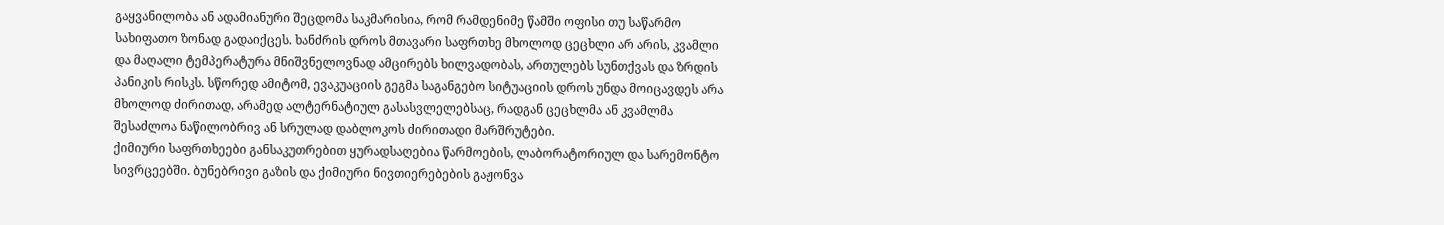გაყვანილობა ან ადამიანური შეცდომა საკმარისია, რომ რამდენიმე წამში ოფისი თუ საწარმო სახიფათო ზონად გადაიქცეს. ხანძრის დროს მთავარი საფრთხე მხოლოდ ცეცხლი არ არის, კვამლი და მაღალი ტემპერატურა მნიშვნელოვნად ამცირებს ხილვადობას, ართულებს სუნთქვას და ზრდის პანიკის რისკს. სწორედ ამიტომ, ევაკუაციის გეგმა საგანგებო სიტუაციის დროს უნდა მოიცავდეს არა მხოლოდ ძირითად, არამედ ალტერნატიულ გასასვლელებსაც, რადგან ცეცხლმა ან კვამლმა შესაძლოა ნაწილობრივ ან სრულად დაბლოკოს ძირითადი მარშრუტები.
ქიმიური საფრთხეები განსაკუთრებით ყურადსაღებია წარმოების, ლაბორატორიულ და სარემონტო სივრცეებში. ბუნებრივი გაზის და ქიმიური ნივთიერებების გაჟონვა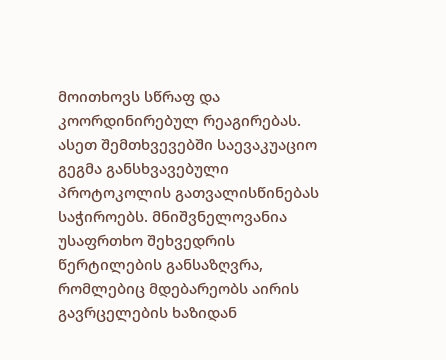მოითხოვს სწრაფ და კოორდინირებულ რეაგირებას. ასეთ შემთხვევებში საევაკუაციო გეგმა განსხვავებული პროტოკოლის გათვალისწინებას საჭიროებს. მნიშვნელოვანია უსაფრთხო შეხვედრის წერტილების განსაზღვრა, რომლებიც მდებარეობს აირის გავრცელების ხაზიდან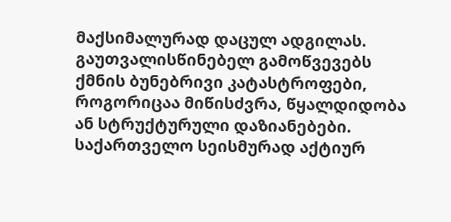მაქსიმალურად დაცულ ადგილას.
გაუთვალისწინებელ გამოწვევებს ქმნის ბუნებრივი კატასტროფები, როგორიცაა მიწისძვრა, წყალდიდობა ან სტრუქტურული დაზიანებები. საქართველო სეისმურად აქტიურ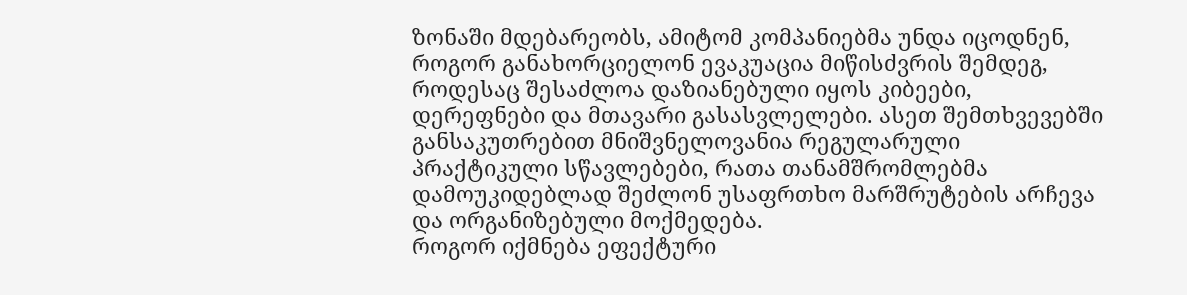ზონაში მდებარეობს, ამიტომ კომპანიებმა უნდა იცოდნენ, როგორ განახორციელონ ევაკუაცია მიწისძვრის შემდეგ, როდესაც შესაძლოა დაზიანებული იყოს კიბეები, დერეფნები და მთავარი გასასვლელები. ასეთ შემთხვევებში განსაკუთრებით მნიშვნელოვანია რეგულარული პრაქტიკული სწავლებები, რათა თანამშრომლებმა დამოუკიდებლად შეძლონ უსაფრთხო მარშრუტების არჩევა და ორგანიზებული მოქმედება.
როგორ იქმნება ეფექტური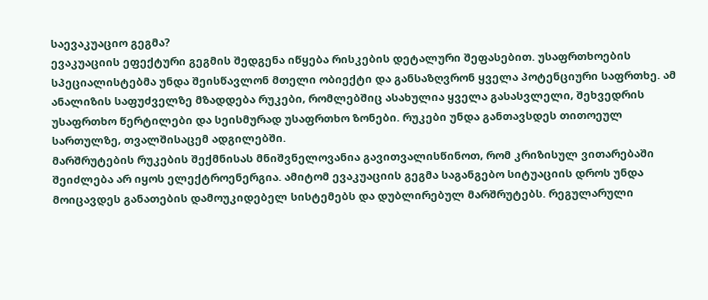საევაკუაციო გეგმა?
ევაკუაციის ეფექტური გეგმის შედგენა იწყება რისკების დეტალური შეფასებით. უსაფრთხოების სპეციალისტებმა უნდა შეისწავლონ მთელი ობიექტი და განსაზღვრონ ყველა პოტენციური საფრთხე. ამ ანალიზის საფუძველზე მზადდება რუკები, რომლებშიც ასახულია ყველა გასასვლელი, შეხვედრის უსაფრთხო წერტილები და სეისმურად უსაფრთხო ზონები. რუკები უნდა განთავსდეს თითოეულ სართულზე, თვალშისაცემ ადგილებში.
მარშრუტების რუკების შექმნისას მნიშვნელოვანია გავითვალისწინოთ, რომ კრიზისულ ვითარებაში შეიძლება არ იყოს ელექტროენერგია. ამიტომ ევაკუაციის გეგმა საგანგებო სიტუაციის დროს უნდა მოიცავდეს განათების დამოუკიდებელ სისტემებს და დუბლირებულ მარშრუტებს. რეგულარული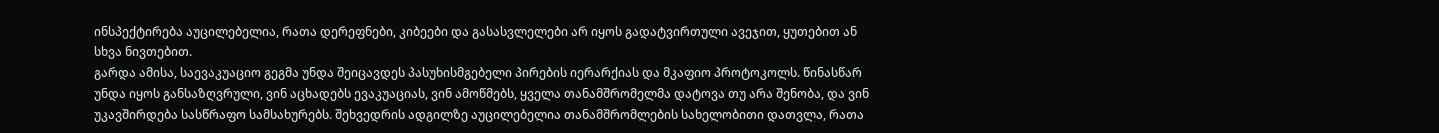ინსპექტირება აუცილებელია, რათა დერეფნები, კიბეები და გასასვლელები არ იყოს გადატვირთული ავეჯით, ყუთებით ან სხვა ნივთებით.
გარდა ამისა, საევაკუაციო გეგმა უნდა შეიცავდეს პასუხისმგებელი პირების იერარქიას და მკაფიო პროტოკოლს. წინასწარ უნდა იყოს განსაზღვრული, ვინ აცხადებს ევაკუაციას, ვინ ამოწმებს, ყველა თანამშრომელმა დატოვა თუ არა შენობა, და ვინ უკავშირდება სასწრაფო სამსახურებს. შეხვედრის ადგილზე აუცილებელია თანამშრომლების სახელობითი დათვლა, რათა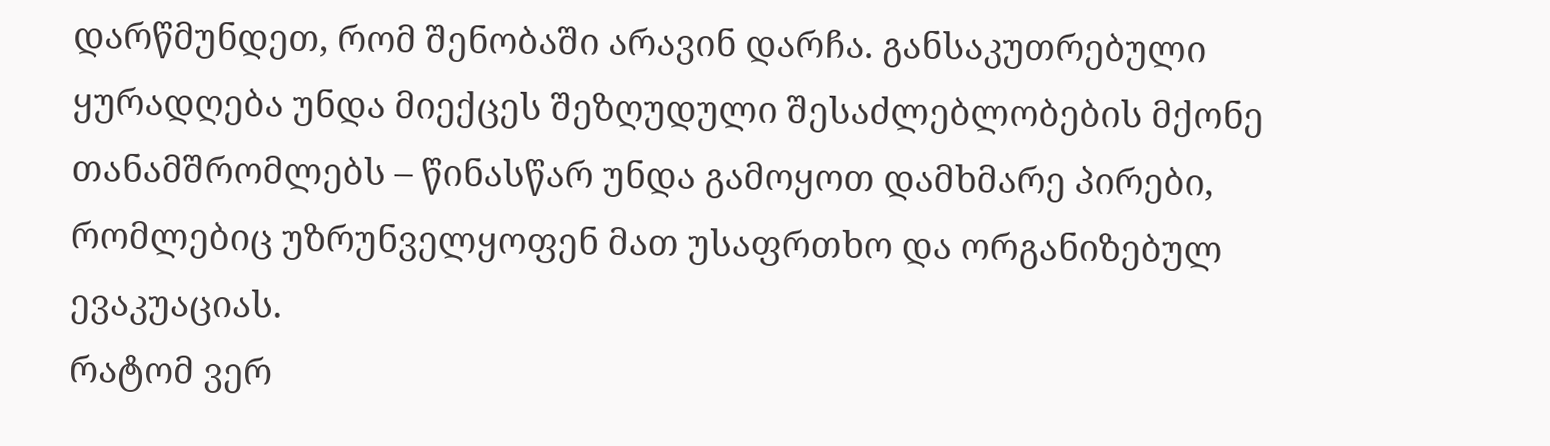დარწმუნდეთ, რომ შენობაში არავინ დარჩა. განსაკუთრებული ყურადღება უნდა მიექცეს შეზღუდული შესაძლებლობების მქონე თანამშრომლებს – წინასწარ უნდა გამოყოთ დამხმარე პირები, რომლებიც უზრუნველყოფენ მათ უსაფრთხო და ორგანიზებულ ევაკუაციას.
რატომ ვერ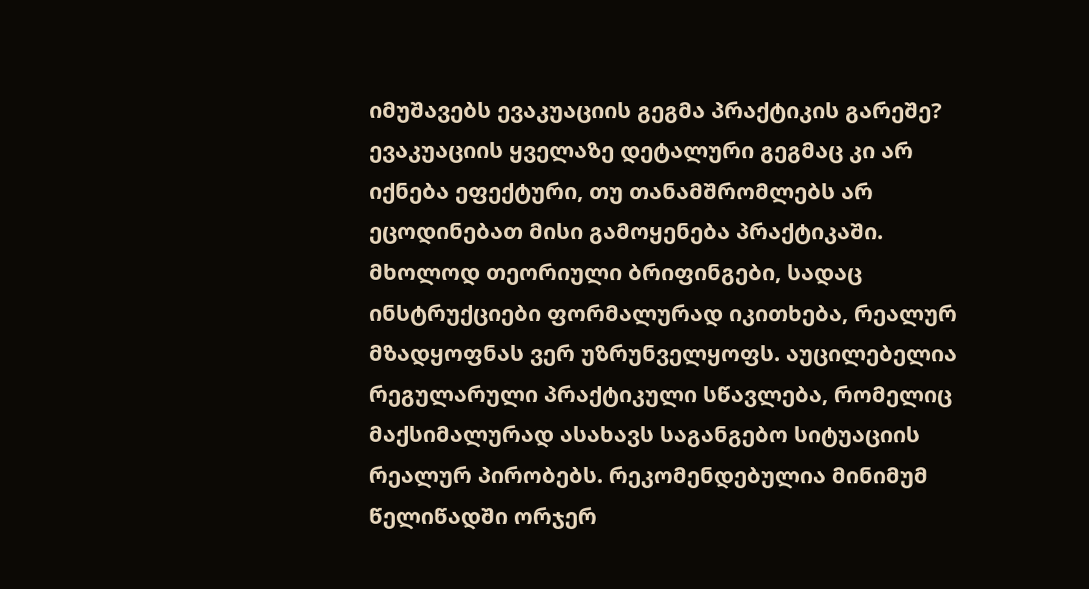იმუშავებს ევაკუაციის გეგმა პრაქტიკის გარეშე?
ევაკუაციის ყველაზე დეტალური გეგმაც კი არ იქნება ეფექტური, თუ თანამშრომლებს არ ეცოდინებათ მისი გამოყენება პრაქტიკაში. მხოლოდ თეორიული ბრიფინგები, სადაც ინსტრუქციები ფორმალურად იკითხება, რეალურ მზადყოფნას ვერ უზრუნველყოფს. აუცილებელია რეგულარული პრაქტიკული სწავლება, რომელიც მაქსიმალურად ასახავს საგანგებო სიტუაციის რეალურ პირობებს. რეკომენდებულია მინიმუმ წელიწადში ორჯერ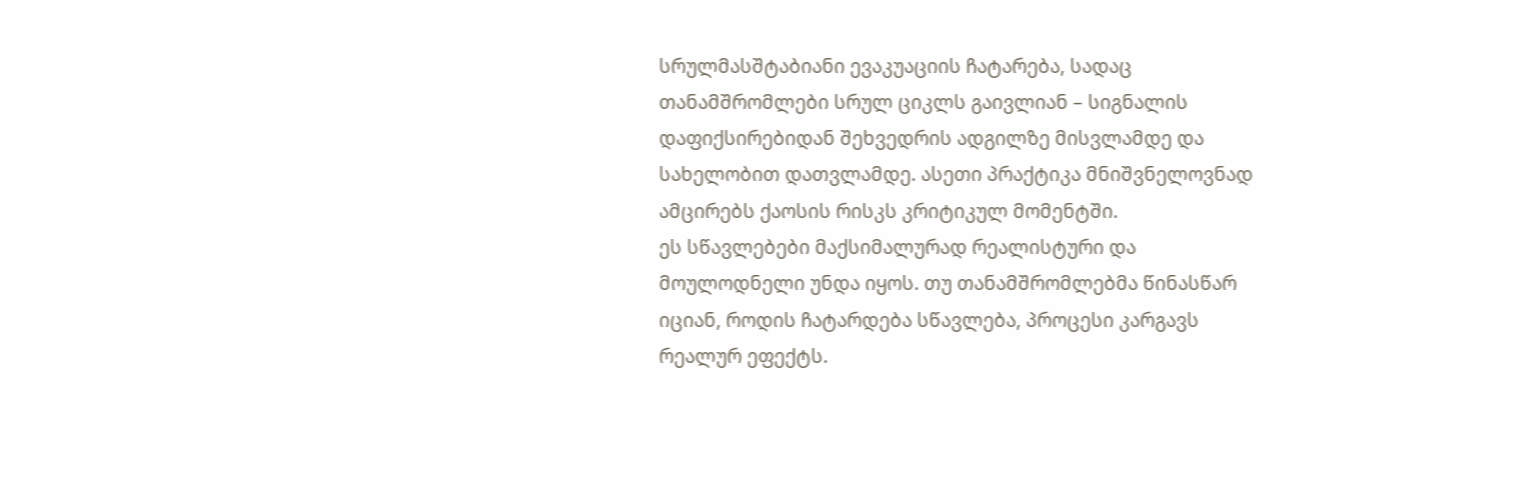სრულმასშტაბიანი ევაკუაციის ჩატარება, სადაც თანამშრომლები სრულ ციკლს გაივლიან – სიგნალის დაფიქსირებიდან შეხვედრის ადგილზე მისვლამდე და სახელობით დათვლამდე. ასეთი პრაქტიკა მნიშვნელოვნად ამცირებს ქაოსის რისკს კრიტიკულ მომენტში.
ეს სწავლებები მაქსიმალურად რეალისტური და მოულოდნელი უნდა იყოს. თუ თანამშრომლებმა წინასწარ იციან, როდის ჩატარდება სწავლება, პროცესი კარგავს რეალურ ეფექტს.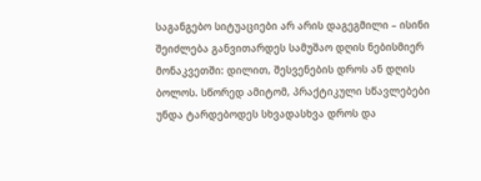საგანგებო სიტუაციები არ არის დაგეგმილი – ისინი შეიძლება განვითარდეს სამუშაო დღის ნებისმიერ მონაკვეთში: დილით, შესვენების დროს ან დღის ბოლოს. სწორედ ამიტომ, პრაქტიკული სწავლებები უნდა ტარდებოდეს სხვადასხვა დროს და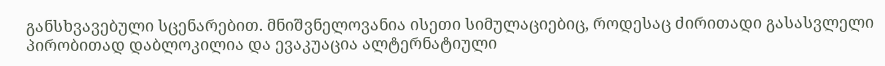განსხვავებული სცენარებით. მნიშვნელოვანია ისეთი სიმულაციებიც, როდესაც ძირითადი გასასვლელი პირობითად დაბლოკილია და ევაკუაცია ალტერნატიული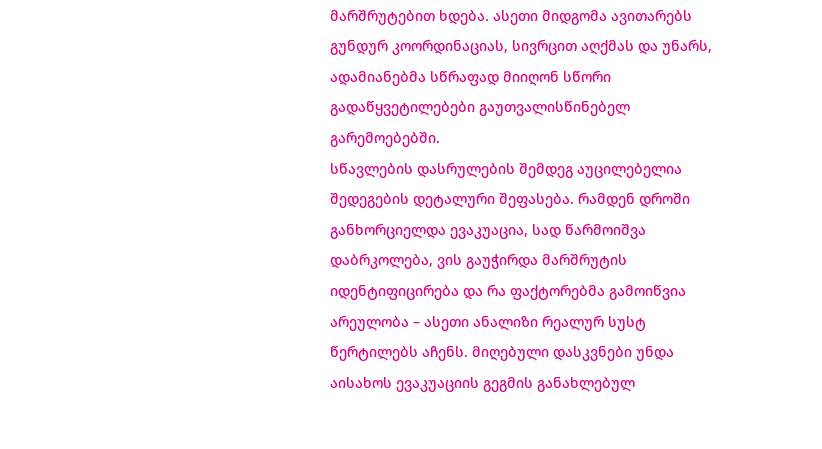მარშრუტებით ხდება. ასეთი მიდგომა ავითარებს გუნდურ კოორდინაციას, სივრცით აღქმას და უნარს, ადამიანებმა სწრაფად მიიღონ სწორი გადაწყვეტილებები გაუთვალისწინებელ გარემოებებში.
სწავლების დასრულების შემდეგ აუცილებელია შედეგების დეტალური შეფასება. რამდენ დროში განხორციელდა ევაკუაცია, სად წარმოიშვა დაბრკოლება, ვის გაუჭირდა მარშრუტის იდენტიფიცირება და რა ფაქტორებმა გამოიწვია არეულობა – ასეთი ანალიზი რეალურ სუსტ წერტილებს აჩენს. მიღებული დასკვნები უნდა აისახოს ევაკუაციის გეგმის განახლებულ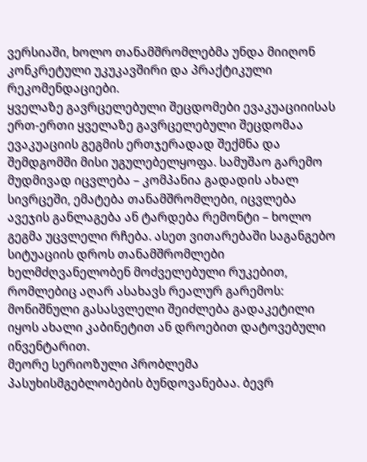ვერსიაში, ხოლო თანამშრომლებმა უნდა მიიღონ კონკრეტული უკუკავშირი და პრაქტიკული რეკომენდაციები.
ყველაზე გავრცელებული შეცდომები ევაკუაციიისას
ერთ-ერთი ყველაზე გავრცელებული შეცდომაა ევაკუაციის გეგმის ერთჯერადად შექმნა და შემდგომში მისი უგულებელყოფა. სამუშაო გარემო მუდმივად იცვლება – კომპანია გადადის ახალ სივრცეში, ემატება თანამშრომლები, იცვლება ავეჯის განლაგება ან ტარდება რემონტი – ხოლო გეგმა უცვლელი რჩება. ასეთ ვითარებაში საგანგებო სიტუაციის დროს თანამშრომლები ხელმძღვანელობენ მოძველებული რუკებით, რომლებიც აღარ ასახავს რეალურ გარემოს: მონიშნული გასასვლელი შეიძლება გადაკეტილი იყოს ახალი კაბინეტით ან დროებით დატოვებული ინვენტარით.
მეორე სერიოზული პრობლემა პასუხისმგებლობების ბუნდოვანებაა. ბევრ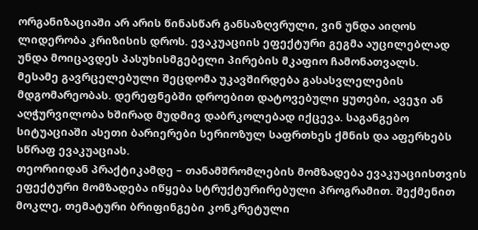ორგანიზაციაში არ არის წინასწარ განსაზღვრული, ვინ უნდა აიღოს ლიდერობა კრიზისის დროს. ევაკუაციის ეფექტური გეგმა აუცილებლად უნდა მოიცავდეს პასუხისმგებელი პირების მკაფიო ჩამონათვალს.
მესამე გავრცელებული შეცდომა უკავშირდება გასასვლელების მდგომარეობას. დერეფნებში დროებით დატოვებული ყუთები, ავეჯი ან აღჭურვილობა ხშირად მუდმივ დაბრკოლებად იქცევა. საგანგებო სიტუაციაში ასეთი ბარიერები სერიოზულ საფრთხეს ქმნის და აფერხებს სწრაფ ევაკუაციას.
თეორიიდან პრაქტიკამდე – თანამშრომლების მომზადება ევაკუაციისთვის
ეფექტური მომზადება იწყება სტრუქტურირებული პროგრამით. შექმენით მოკლე, თემატური ბრიფინგები კონკრეტული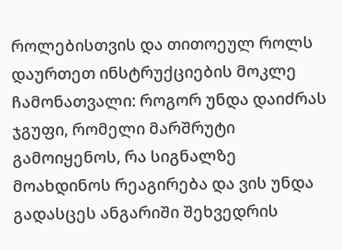როლებისთვის და თითოეულ როლს დაურთეთ ინსტრუქციების მოკლე ჩამონათვალი: როგორ უნდა დაიძრას ჯგუფი, რომელი მარშრუტი გამოიყენოს, რა სიგნალზე მოახდინოს რეაგირება და ვის უნდა გადასცეს ანგარიში შეხვედრის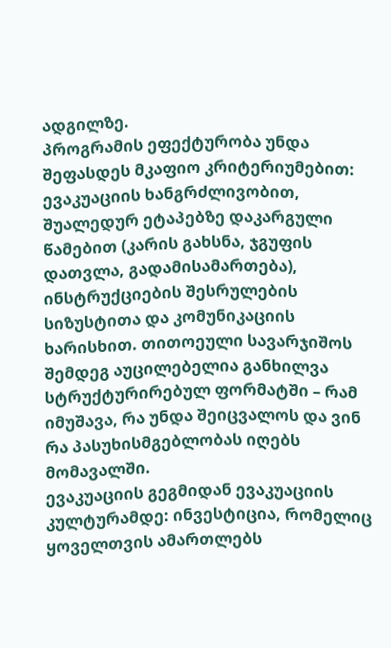ადგილზე.
პროგრამის ეფექტურობა უნდა შეფასდეს მკაფიო კრიტერიუმებით: ევაკუაციის ხანგრძლივობით, შუალედურ ეტაპებზე დაკარგული წამებით (კარის გახსნა, ჯგუფის დათვლა, გადამისამართება), ინსტრუქციების შესრულების სიზუსტითა და კომუნიკაციის ხარისხით. თითოეული სავარჯიშოს შემდეგ აუცილებელია განხილვა სტრუქტურირებულ ფორმატში – რამ იმუშავა, რა უნდა შეიცვალოს და ვინ რა პასუხისმგებლობას იღებს მომავალში.
ევაკუაციის გეგმიდან ევაკუაციის კულტურამდე: ინვესტიცია, რომელიც ყოველთვის ამართლებს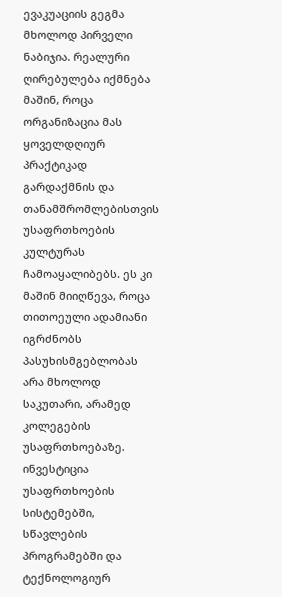ევაკუაციის გეგმა მხოლოდ პირველი ნაბიჯია. რეალური ღირებულება იქმნება მაშინ, როცა ორგანიზაცია მას ყოველდღიურ პრაქტიკად გარდაქმნის და თანამშრომლებისთვის უსაფრთხოების კულტურას ჩამოაყალიბებს. ეს კი მაშინ მიიღწევა, როცა თითოეული ადამიანი იგრძნობს პასუხისმგებლობას არა მხოლოდ საკუთარი, არამედ კოლეგების უსაფრთხოებაზე.
ინვესტიცია უსაფრთხოების სისტემებში, სწავლების პროგრამებში და ტექნოლოგიურ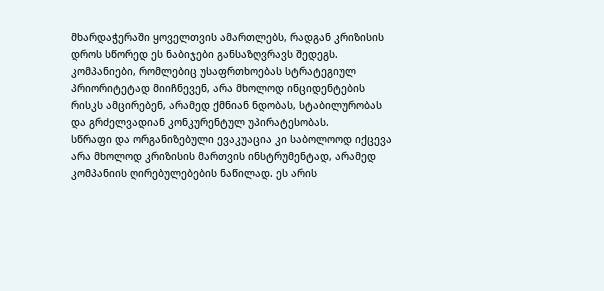მხარდაჭერაში ყოველთვის ამართლებს, რადგან კრიზისის დროს სწორედ ეს ნაბიჯები განსაზღვრავს შედეგს. კომპანიები, რომლებიც უსაფრთხოებას სტრატეგიულ პრიორიტეტად მიიჩნევენ, არა მხოლოდ ინციდენტების რისკს ამცირებენ, არამედ ქმნიან ნდობას, სტაბილურობას და გრძელვადიან კონკურენტულ უპირატესობას.
სწრაფი და ორგანიზებული ევაკუაცია კი საბოლოოდ იქცევა არა მხოლოდ კრიზისის მართვის ინსტრუმენტად, არამედ კომპანიის ღირებულებების ნაწილად. ეს არის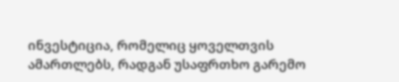ინვესტიცია, რომელიც ყოველთვის ამართლებს, რადგან უსაფრთხო გარემო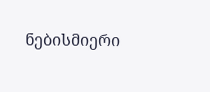ნებისმიერი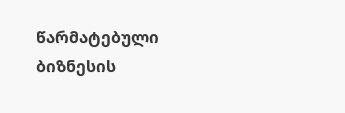წარმატებული ბიზნესის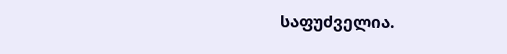საფუძველია.